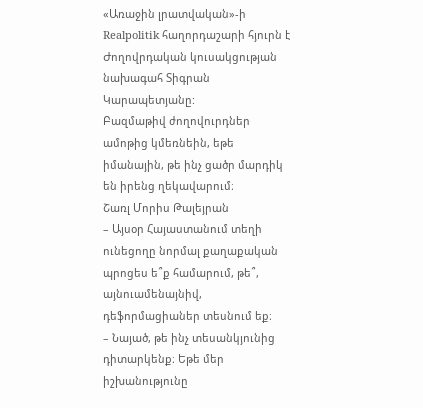«Առաջին լրատվական»-ի Realpolitik հաղորդաշարի հյուրն է Ժողովրդական կուսակցության նախագահ Տիգրան Կարապետյանը:
Բազմաթիվ ժողովուրդներ ամոթից կմեռնեին, եթե իմանային, թե ինչ ցածր մարդիկ են իրենց ղեկավարում։
Շառլ Մորիս Թալեյրան
– Այսօր Հայաստանում տեղի ունեցողը նորմալ քաղաքական պրոցես ե՞ք համարում, թե՞, այնուամենայնիվ, դեֆորմացիաներ տեսնում եք։
– Նայած, թե ինչ տեսանկյունից դիտարկենք։ Եթե մեր իշխանությունը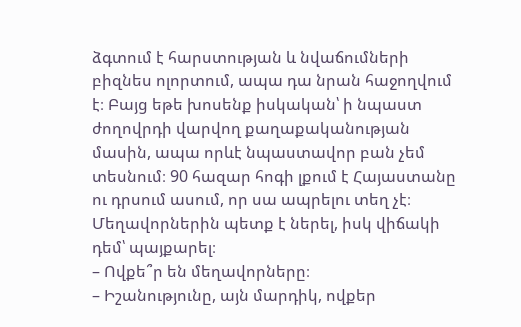ձգտում է հարստության և նվաճումների բիզնես ոլորտում, ապա դա նրան հաջողվում է։ Բայց եթե խոսենք իսկական՝ ի նպաստ ժողովրդի վարվող քաղաքականության մասին, ապա որևէ նպաստավոր բան չեմ տեսնում։ 90 հազար հոգի լքում է Հայաստանը ու դրսում ասում, որ սա ապրելու տեղ չէ։ Մեղավորներին պետք է ներել, իսկ վիճակի դեմ՝ պայքարել։
– Ովքե՞ր են մեղավորները։
– Իշանությունը, այն մարդիկ, ովքեր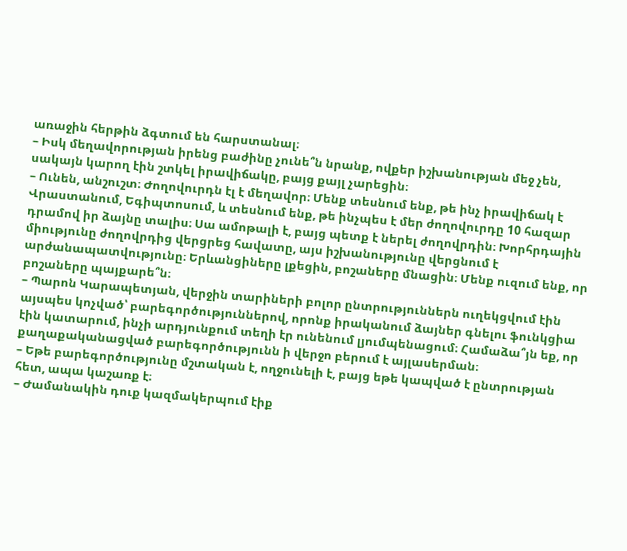առաջին հերթին ձգտում են հարստանալ։
– Իսկ մեղավորության իրենց բաժինը չունե՞ն նրանք, ովքեր իշխանության մեջ չեն, սակայն կարող էին շտկել իրավիճակը, բայց քայլ չարեցին։
– Ունեն, անշուշտ։ Ժողովուրդն էլ է մեղավոր։ Մենք տեսնում ենք, թե ինչ իրավիճակ է Վրաստանում, Եգիպտոսում, և տեսնում ենք, թե ինչպես է մեր ժողովուրդը 10 հազար դրամով իր ձայնը տալիս։ Սա ամոթալի է, բայց պետք է ներել ժողովրդին։ Խորհրդային միությունը ժողովրդից վերցրեց հավատը, այս իշխանությունը վերցնում է արժանապատվությունը։ Երևանցիները լքեցին, բոշաները մնացին։ Մենք ուզում ենք, որ բոշաները պայքարե՞ն։
– Պարոն Կարապետյան, վերջին տարիների բոլոր ընտրություններն ուղեկցվում էին այսպես կոչված՝ բարեգործություններով, որոնք իրականում ձայներ գնելու ֆունկցիա էին կատարում, ինչի արդյունքում տեղի էր ունենում լյումպենացում։ Համաձա՞յն եք, որ քաղաքականացված բարեգործությունն ի վերջո բերում է այլասերման։
– Եթե բարեգործությունը մշտական է, ողջունելի է, բայց եթե կապված է ընտրության հետ, ապա կաշառք է։
– Ժամանակին դուք կազմակերպում էիք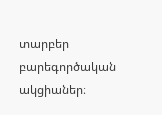տարբեր բարեգործական ակցիաներ։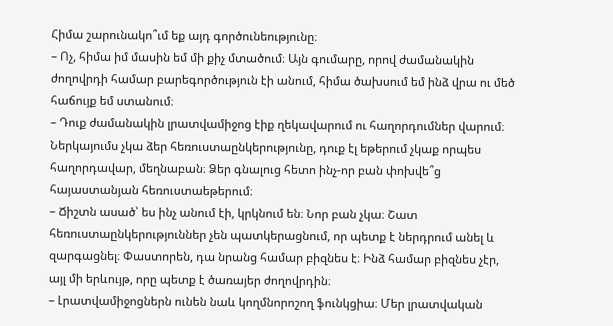Հիմա շարունակո՞ւմ եք այդ գործունեությունը։
– Ոչ, հիմա իմ մասին եմ մի քիչ մտածում։ Այն գումարը, որով ժամանակին ժողովրդի համար բարեգործություն էի անում, հիմա ծախսում եմ ինձ վրա ու մեծ հաճույք եմ ստանում։
– Դուք ժամանակին լրատվամիջոց էիք ղեկավարում ու հաղորդումներ վարում։ Ներկայումս չկա ձեր հեռուստաընկերությունը, դուք էլ եթերում չկաք որպես հաղորդավար, մեղնաբան։ Ձեր գնալուց հետո ինչ-որ բան փոխվե՞ց հայաստանյան հեռուստաեթերում։
– Ճիշտն ասած՝ ես ինչ անում էի, կրկնում են։ Նոր բան չկա։ Շատ հեռուստաընկերություններ չեն պատկերացնում, որ պետք է ներդրում անել և զարգացնել։ Փաստորեն, դա նրանց համար բիզնես է։ Ինձ համար բիզնես չէր, այլ մի երևույթ, որը պետք է ծառայեր ժողովրդին։
– Լրատվամիջոցներն ունեն նաև կողմնորոշող ֆունկցիա։ Մեր լրատվական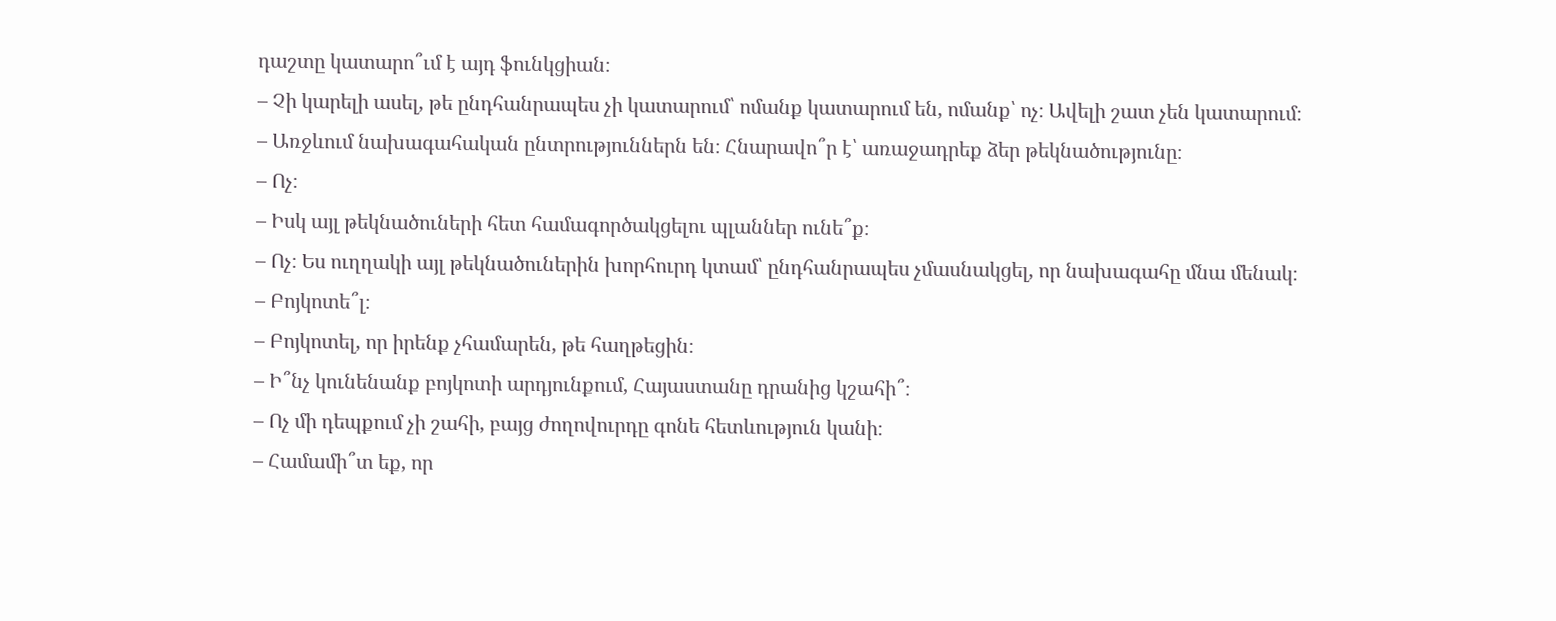դաշտը կատարո՞ւմ է այդ ֆունկցիան։
– Չի կարելի ասել, թե ընդհանրապես չի կատարում՝ ոմանք կատարում են, ոմանք՝ ոչ։ Ավելի շատ չեն կատարում։
– Առջևում նախագահական ընտրություններն են։ Հնարավո՞ր է՝ առաջադրեք ձեր թեկնածությունը։
– Ոչ։
– Իսկ այլ թեկնածուների հետ համագործակցելու պլաններ ունե՞ք։
– Ոչ։ Ես ուղղակի այլ թեկնածուներին խորհուրդ կտամ՝ ընդհանրապես չմասնակցել, որ նախագահը մնա մենակ։
– Բոյկոտե՞լ։
– Բոյկոտել, որ իրենք չհամարեն, թե հաղթեցին։
– Ի՞նչ կունենանք բոյկոտի արդյունքում, Հայաստանը դրանից կշահի՞։
– Ոչ մի դեպքում չի շահի, բայց ժողովուրդը գոնե հետևություն կանի։
– Համամի՞տ եք, որ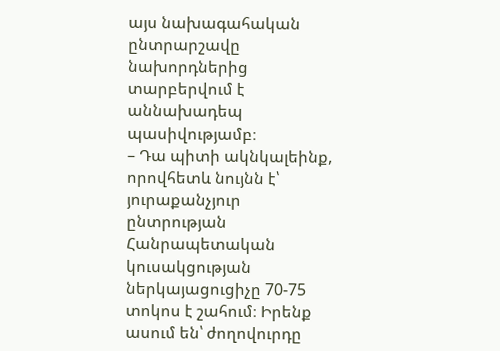այս նախագահական ընտրարշավը նախորդներից տարբերվում է աննախադեպ պասիվությամբ։
– Դա պիտի ակնկալեինք, որովհետև նույնն է՝ յուրաքանչյուր ընտրության Հանրապետական կուսակցության ներկայացուցիչը 70-75 տոկոս է շահում։ Իրենք ասում են՝ ժողովուրդը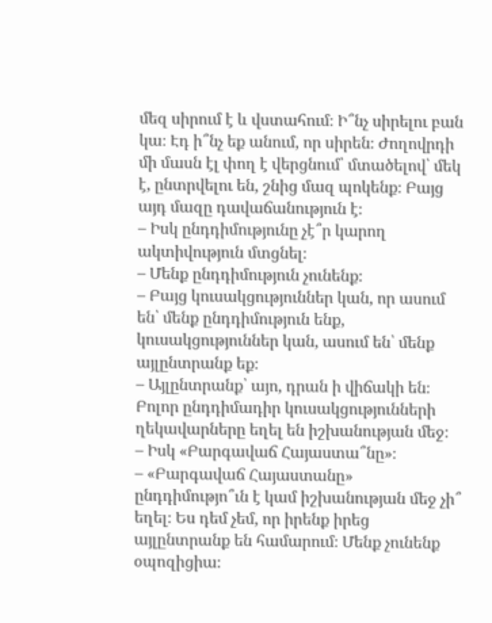մեզ սիրում է և վստահում։ Ի՞նչ սիրելու բան կա։ Էդ ի՞նչ եք անում, որ սիրեն։ Ժողովրդի մի մասն էլ փող է վերցնում՝ մտածելով՝ մեկ է, ընտրվելու են, շնից մազ պոկենք։ Բայց այդ մազը դավաճանություն է։
– Իսկ ընդդիմությունը չէ՞ր կարող ակտիվություն մտցնել։
– Մենք ընդդիմություն չունենք։
– Բայց կուսակցություններ կան, որ ասում են՝ մենք ընդդիմություն ենք, կուսակցություններ կան, ասում են՝ մենք այլընտրանք եք։
– Այլընտրանք՝ այո, դրան ի վիճակի են։ Բոլոր ընդդիմադիր կուսակցությունների ղեկավարները եղել են իշխանության մեջ։
– Իսկ «Բարգավաճ Հայաստա՞նը»։
– «Բարգավաճ Հայաստանը» ընդդիմությո՞ւն է կամ իշխանության մեջ չի՞ եղել։ Ես դեմ չեմ, որ իրենք իրեց այլընտրանք են համարում։ Մենք չունենք օպոզիցիա։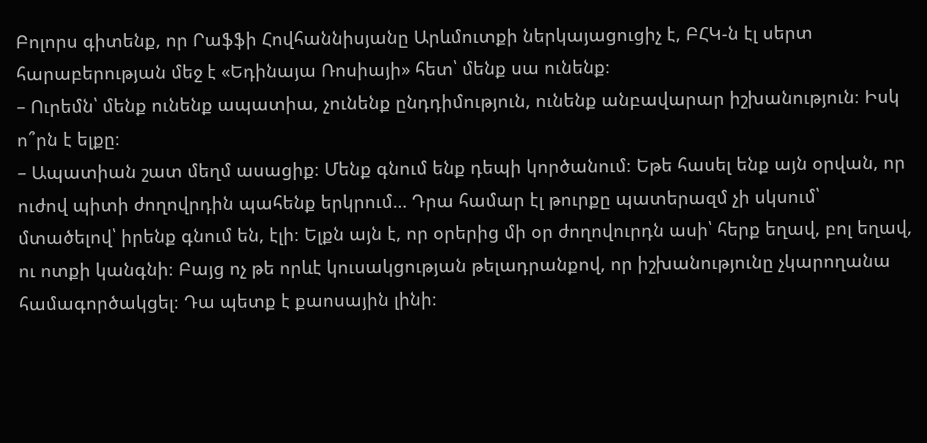Բոլորս գիտենք, որ Րաֆֆի Հովհաննիսյանը Արևմուտքի ներկայացուցիչ է, ԲՀԿ-ն էլ սերտ հարաբերության մեջ է «Եդինայա Ռոսիայի» հետ՝ մենք սա ունենք։
– Ուրեմն՝ մենք ունենք ապատիա, չունենք ընդդիմություն, ունենք անբավարար իշխանություն։ Իսկ ո՞րն է ելքը։
– Ապատիան շատ մեղմ ասացիք։ Մենք գնում ենք դեպի կործանում։ Եթե հասել ենք այն օրվան, որ ուժով պիտի ժողովրդին պահենք երկրում… Դրա համար էլ թուրքը պատերազմ չի սկսում՝ մտածելով՝ իրենք գնում են, էլի։ Ելքն այն է, որ օրերից մի օր ժողովուրդն ասի՝ հերք եղավ, բոլ եղավ, ու ոտքի կանգնի։ Բայց ոչ թե որևէ կուսակցության թելադրանքով, որ իշխանությունը չկարողանա համագործակցել։ Դա պետք է քաոսային լինի։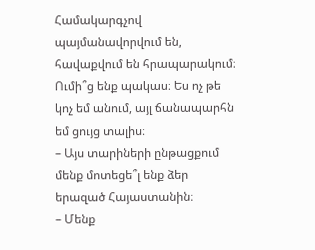Համակարգչով պայմանավորվում են, հավաքվում են հրապարակում։ Ումի՞ց ենք պակաս։ Ես ոչ թե կոչ եմ անում, այլ ճանապարհն եմ ցույց տալիս։
– Այս տարիների ընթացքում մենք մոտեցե՞լ ենք ձեր երազած Հայաստանին։
– Մենք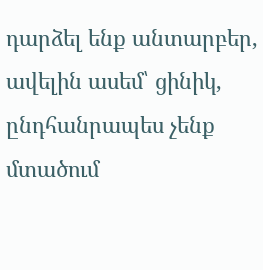դարձել ենք անտարբեր, ավելին ասեմ՝ ցինիկ, ընդհանրապես չենք մտածում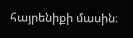հայրենիքի մասին։